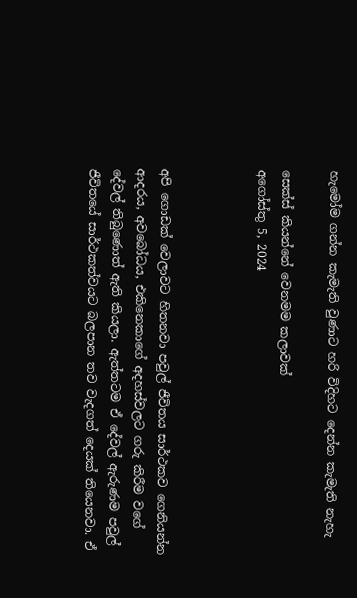හැමෝම ගන්න කැමැති වුණාට හරි විදිහට දෙන්න කැමැති නැහැ

සෙක්ස් කියන්නේ වෙනමම කලාවක්
අගෝස්තු 5, 2024



අපි ගොඩක් වෙලාවට හිතනවා පවුල් ජීවිතය සාර්ථකව ගෙනියන්න ආදරය, අවබෝධය, එකිනෙකාගේ අදහස්වලට ගරු කිරීම වගේ දේවල් තිබුණොත් ඇති කියලා. ඇත්තටම ඒ දේවල් ඇරුණම පවුල් ජීවිතයේ සාර්ථකත්වයට බලපාන තව වැදගත් දෙයක් තියෙනවා. ඒ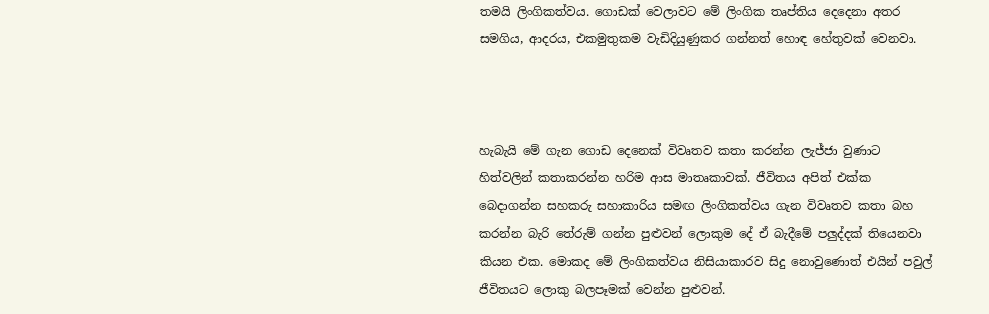තමයි ලිංගිකත්වය. ගොඩක් වෙලාවට මේ ලිංගික තෘප්තිය දෙදෙනා අතර සමගිය, ආදරය, එකමුතුකම වැඩිදියුණුකර ගන්නත් හොඳ හේතුවක් වෙනවා.



හැබැයි මේ ගැන ගොඩ දෙනෙක් විවෘතව කතා කරන්න ලැජ්ජා වුණාට හිත්වලින් කතාකරන්න හරිම ආස මාතෘකාවක්. ජීවිතය අපිත් එක්ක බෙදාගන්න සහකරු සහාකාරිය සමඟ ලිංගිකත්වය ගැන විවෘතව කතා බහ කරන්න බැරි තේරුම් ගන්න පුළුවන් ලොකුම දේ ඒ බැදීමේ පලුද්දක් තියෙනවා කියන එක. මොකද මේ ලිංගිකත්වය නිසියාකාරව සිදු නොවුණොත් එයින් පවුල් ජීවිතයට ලොකු බලපෑමක් වෙන්න පුළුවන්.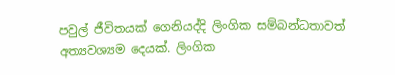පවුල් ජීවිතයක් ගෙනියද්දි ලිංගික සම්බන්ධතාවත් අත්‍යවශ්‍යම දෙයක්. ලිංගික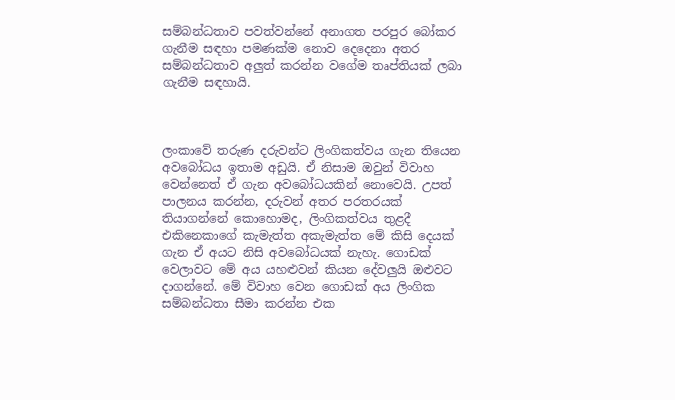සම්බන්ධතාව පවත්වන්නේ අනාගත පරපුර බෝකර ගැනීම සඳහා පමණක්ම නොව දෙදෙනා අතර සම්බන්ධතාව අලුත් කරන්න වගේම තෘප්තියක් ලබා ගැනීම සඳහායි.



ලංකාවේ තරුණ දරුවන්ට ලිංගිකත්වය ගැන තියෙන අවබෝධය ඉතාම අඩුයි. ඒ නිසාම ඔවුන් විවාහ වෙන්නෙත් ඒ ගැන අවබෝධයකින් නොවෙයි. උපත් පාලනය කරන්න, දරුවන් අතර පරතරයක් තියාගන්නේ කොහොමද, ලිංගිකත්වය තුළදී එකිනෙකාගේ කැමැත්ත අකැමැත්ත මේ කිසි දෙයක් ගැන ඒ අයට නිසි අවබෝධයක් නැහැ. ගොඩක් වෙලාවට මේ අය යහළුවන් කියන දේවලුයි ඔළුවට දාගන්නේ. මේ විවාහ වෙන ගොඩක් අය ලිංගික සම්බන්ධතා සීමා කරන්න එක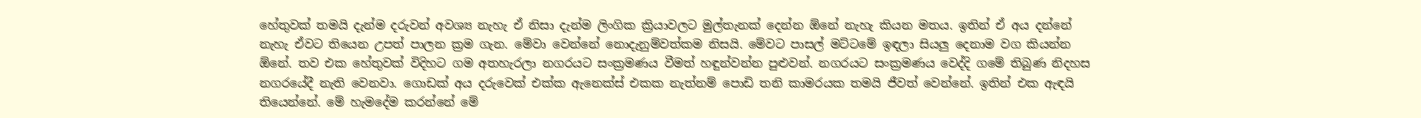හේතුවක් තමයි දැන්ම දරුවන් අවශ්‍ය නැහැ ඒ නිසා දැන්ම ලිංගික ක්‍රියාවලට මුල්තැනක් දෙන්න ඕනේ නැහැ කියන මතය. ඉතින් ඒ අය දන්නේ නැහැ ඒවට තියෙන උපත් පාලන ක්‍රම ගැන. මේවා වෙන්නේ නොදැනුම්වත්කම නිසයි. මේවට පාසල් මට්ටමේ ඉඳලා සියලු දෙනාම වග කියන්න ඕනේ. තව එක හේතුවක් විදිහට ගම අතහැරලා නගරයට සංක්‍රමණය වීමත් හඳුන්වන්න පුළුවන්. නගරයට සංක්‍රමණය වෙද්දි ගමේ තිබුණ නිදහස නගරයේදී නැති වෙනවා. ගොඩක් අය දරුවෙක් එක්ක ඇනෙක්ස් එකක නැත්නම් පොඩි තනි කාමරයක තමයි ජීවත් වෙන්නේ. ඉතින් එක ඇඳයි තියෙන්නේ. මේ හැමදේම කරන්නේ මේ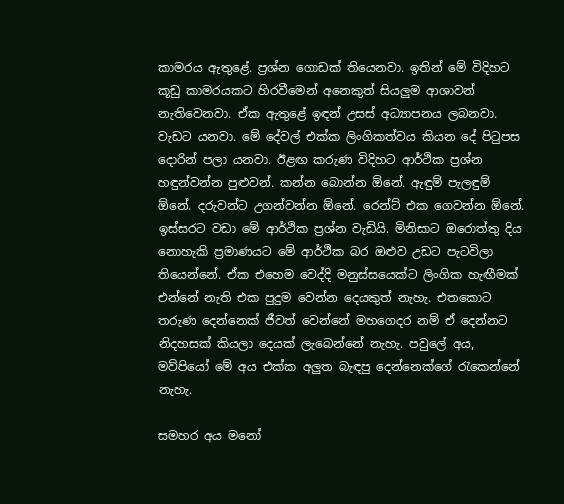කාමරය ඇතුළේ. ප්‍රශ්න ගොඩක් තියෙනවා. ඉතින් මේ විදිහට කූඩු කාමරයකට හිරවීමෙන් අනෙකුත් සියලුම ආශාවන් නැතිවෙනවා. ඒක ඇතුළේ ඉඳන් උසස් අධ්‍යාපනය ලබනවා. වැඩට යනවා. මේ දේවල් එක්ක ලිංගිකත්වය කියන දේ පිටුපස දොරින් පලා යනවා. ඊළඟ කරුණ විදිහට ආර්ථික ප්‍රශ්න හඳුන්වන්න පුළුවන්. කන්න බොන්න ඕනේ. ඇඳුම් පැලඳුම් ඕනේ. දරුවන්ට උගන්වන්න ඕනේ. රෙන්ට් එක ගෙවන්න ඕනේ. ඉස්සරට වඩා මේ ආර්ථික ප්‍රශ්න වැඩියි. මිනිසාට ඔරොත්තු දිය නොහැකි ප්‍රමාණයට මේ ආර්ථික බර ඔළුව උඩට පැටවිලා තියෙන්නේ. ඒක එහෙම වෙද්දි මනුස්සයෙක්ට ලිංගික හැඟීමක් එන්නේ නැති එක පුදුම වෙන්න දෙයකුත් නැහැ. එතකොට තරුණ දෙන්නෙක් ජීවත් වෙන්නේ මහගෙදර නම් ඒ දෙන්නට නිදහසක් කියලා දෙයක් ලැබෙන්නේ නැහැ. පවුලේ අය, මව්පියෝ මේ අය එක්ක අලුත බැඳපු දෙන්නෙක්ගේ රැකෙන්නේ නැහැ.

සමහර අය මනෝ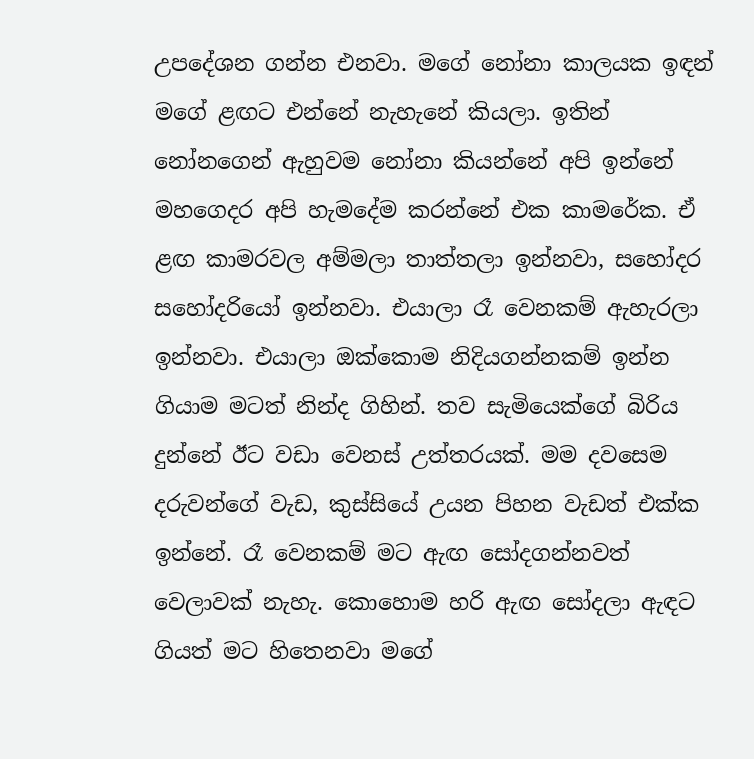උපදේශන ගන්න එනවා. මගේ නෝනා කාලයක ඉඳන් මගේ ළඟට එන්නේ නැහැනේ කියලා. ඉතින් නෝනගෙන් ඇහුවම නෝනා කියන්නේ අපි ඉන්නේ මහගෙදර අපි හැමදේම කරන්නේ එක කාමරේක. ඒ ළඟ කාමරවල අම්මලා තාත්තලා ඉන්නවා, සහෝදර සහෝදරියෝ ඉන්නවා. එයාලා රෑ වෙනකම් ඇහැරලා ඉන්නවා. එයාලා ඔක්කොම නිදියගන්නකම් ඉන්න ගියාම මටත් නින්ද ගිහින්. තව සැමියෙක්ගේ බිරිය දුන්නේ ඊට වඩා වෙනස් උත්තරයක්. මම දවසෙම දරුවන්ගේ වැඩ, කුස්සියේ උයන පිහන වැඩත් එක්ක ඉන්නේ. රෑ වෙනකම් මට ඇඟ සෝදගන්නවත් වෙලාවක් නැහැ. කොහොම හරි ඇඟ සෝදලා ඇඳට ගියත් මට හිතෙනවා මගේ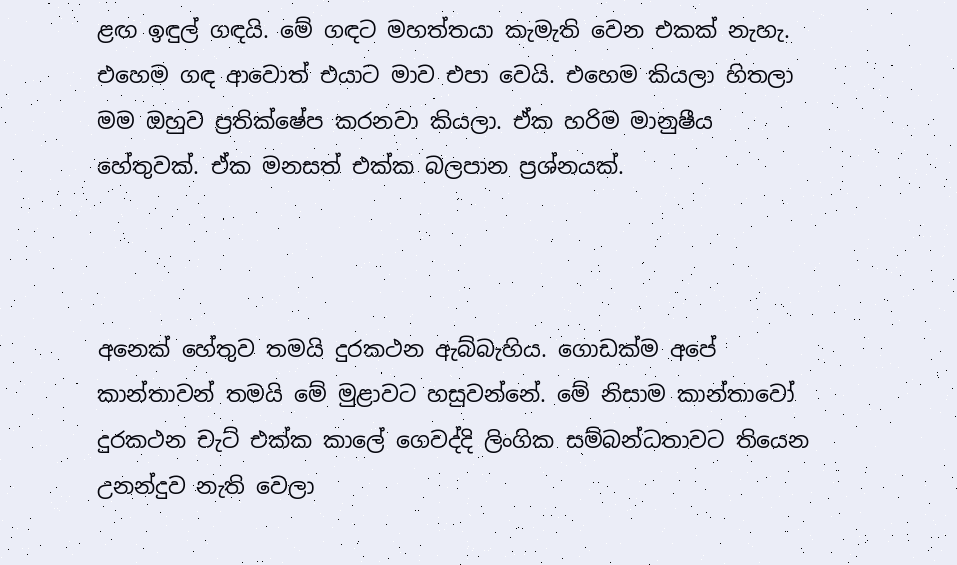ළඟ ඉඳුල් ගඳයි. මේ ගඳට මහත්තයා කැමැති වෙන එකක් නැහැ. එහෙම ගඳ ආවොත් එයාට මාව එපා වෙයි. එහෙම කියලා හිතලා මම ඔහුව ප්‍රතික්ෂේප කරනවා කියලා. ඒක හරිම මානුෂීය හේතුවක්. ඒක මනසත් එක්ක බලපාන ප්‍රශ්නයක්.



අනෙක් හේතුව තමයි දුරකථන ඇබ්බැහිය. ගොඩක්ම අපේ කාන්තාවන් තමයි මේ මුළාවට හසුවන්නේ. මේ නිසාම කාන්තාවෝ දුරකථන චැට් එක්ක කාලේ ගෙවද්දි ලිංගික සම්බන්ධතාවට තියෙන උනන්දුව නැති වෙලා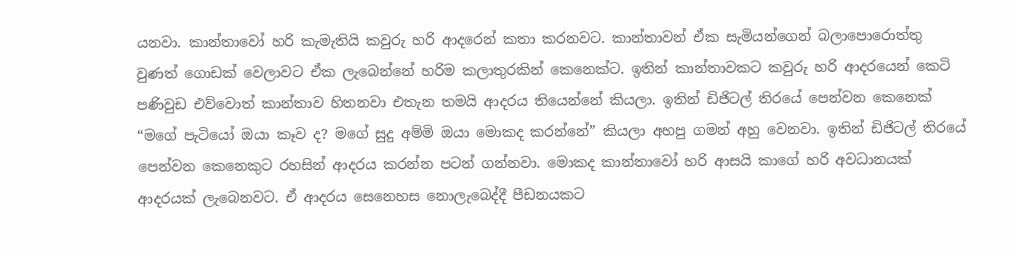යනවා. කාන්තාවෝ හරි කැමැතියි කවුරු හරි ආදරෙන් කතා කරනවට. කාන්තාවන් ඒක සැමියන්ගෙන් බලාපොරොත්තු වුණත් ගොඩක් වෙලාවට ඒක ලැබෙන්නේ හරිම කලාතුරකින් කෙනෙක්ට. ඉතින් කාන්තාවකට කවුරු හරි ආදරයෙන් කෙටි පණිවුඩ එව්වොත් කාන්තාව හිතනවා එතැන තමයි ආදරය තියෙන්නේ කියලා. ඉතින් ඩිජිටල් තිරයේ පෙන්වන කෙනෙක් “මගේ පැටියෝ ඔයා කෑව ද? මගේ සුදු අම්මි ඔයා මොකද කරන්නේ” කියලා අහපු ගමන් අහු වෙනවා. ඉතින් ඩිජිටල් තිරයේ පෙන්වන කෙනෙකුට රහසින් ආදරය කරන්න පටන් ගන්නවා. මොකද කාන්තාවෝ හරි ආසයි කාගේ හරි අවධානයක් ආදරයක් ලැබෙනවට. ඒ ආදරය සෙනෙහස නොලැබෙද්දී පීඩනයකට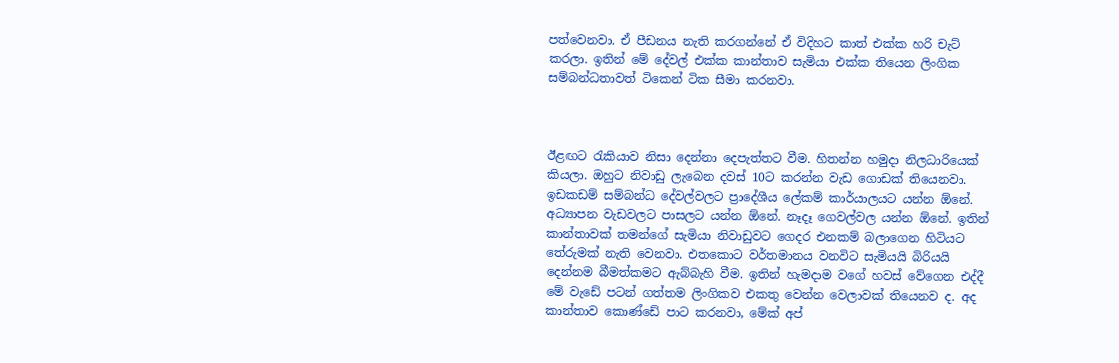පත්වෙනවා. ඒ පීඩනය නැති කරගන්නේ ඒ විදිහට කාත් එක්ක හරි චැට් කරලා. ඉතින් මේ දේවල් එක්ක කාන්තාව සැමියා එක්ක තියෙන ලිංගික සම්බන්ධතාවත් ටිකෙන් ටික සීමා කරනවා.



ඊළඟට රැකියාව නිසා දෙන්නා දෙපැත්තට වීම. හිතන්න හමුදා නිලධාරියෙක් කියලා. ඔහුට නිවාඩු ලැබෙන දවස් 10ට කරන්න වැඩ ගොඩක් තියෙනවා. ඉඩකඩම් සම්බන්ධ දේවල්වලට ප්‍රාදේශීය ලේකම් කාර්යාලයට යන්න ඕනේ. අධ්‍යාපන වැඩවලට පාසලට යන්න ඕනේ. නෑදෑ ගෙවල්වල යන්න ඕනේ. ඉතින් කාන්තාවක් තමන්ගේ සැමියා නිවාඩුවට ගෙදර එනකම් බලාගෙන හිටියට තේරුමක් නැති වෙනවා. එතකොට වර්තමානය වනවිට සැමියයි බිරියයි දෙන්නම බීමත්කමට ඇබ්බැහි වීම. ඉතින් හැමදාම වගේ හවස් වේගෙන එද්දී මේ වැඩේ පටන් ගත්තම ලිංගිකව එකතු වෙන්න වෙලාවක් තියෙනව ද. අද කාන්තාව කොණ්ඩේ පාට කරනවා, මේක් අප්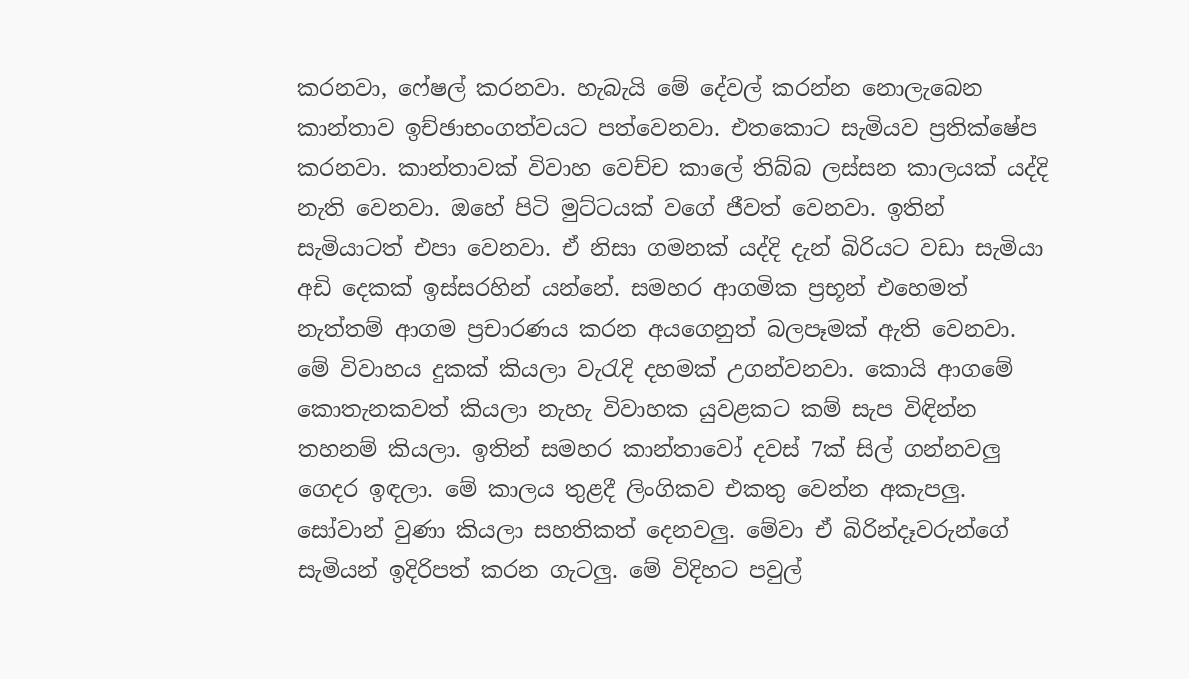කරනවා, ෆේෂල් කරනවා. හැබැයි මේ දේවල් කරන්න නොලැබෙන කාන්තාව ඉච්ඡාභංගත්වයට පත්වෙනවා. එතකොට සැමියව ප්‍රතික්ෂේප කරනවා. කාන්තාවක් විවාහ වෙච්ච කාලේ තිබ්බ ලස්සන කාලයක් යද්දි නැති වෙනවා. ඔහේ පිටි මුට්ටයක් වගේ ජීවත් වෙනවා. ඉතින් සැමියාටත් එපා වෙනවා. ඒ නිසා ගමනක් යද්දි දැන් බිරියට වඩා සැමියා අඩි දෙකක් ඉස්සරහින් යන්නේ. සමහර ආගමික ප්‍රභූන් එහෙමත් නැත්තම් ආගම ප්‍රචාරණය කරන අයගෙනුත් බලපෑමක් ඇති වෙනවා. මේ විවාහය දුකක් කියලා වැරැදි දහමක් උගන්වනවා. කොයි ආගමේ කොතැනකවත් කියලා නැහැ විවාහක යුවළකට කම් සැප විඳින්න තහනම් කියලා. ඉතින් සමහර කාන්තාවෝ දවස් 7ක් සිල් ගන්නවලු ගෙදර ඉඳලා. මේ කාලය තුළදී ලිංගිකව එකතු වෙන්න අකැපලු. සෝවාන් වුණා කියලා සහතිකත් දෙනවලු. මේවා ඒ බිරින්දෑවරුන්ගේ සැමියන් ඉදිරිපත් කරන ගැටලු. මේ විදිහට පවුල්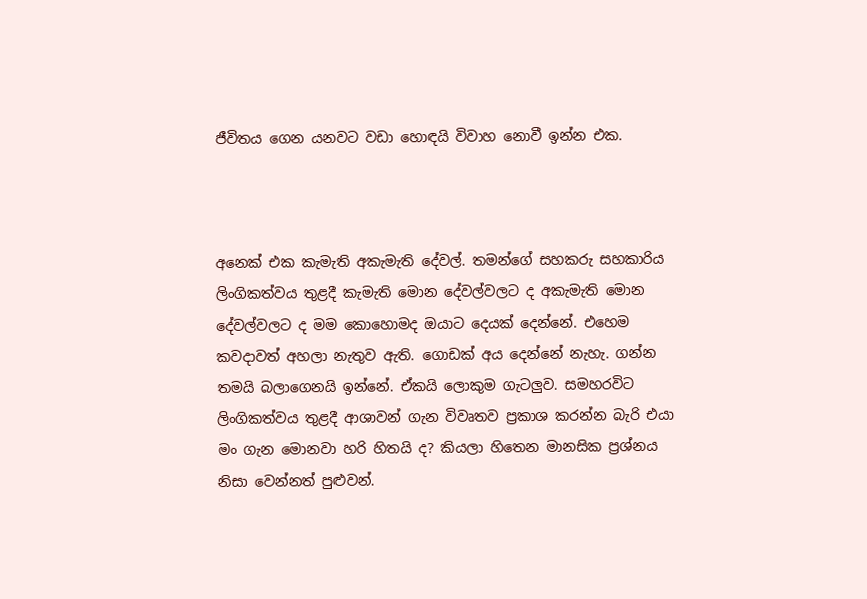ජීවිතය ගෙන යනවට වඩා හොඳයි විවාහ නොවී ඉන්න එක.



අනෙක් එක කැමැති අකැමැති දේවල්. තමන්ගේ සහකරු සහකාරිය ලිංගිකත්වය තුළදී කැමැති මොන දේවල්වලට ද අකැමැති මොන දේවල්වලට ද මම කොහොමද ඔයාට දෙයක් දෙන්නේ. එහෙම කවදාවත් අහලා නැතුව ඇති. ගොඩක් අය දෙන්නේ නැහැ. ගන්න තමයි බලාගෙනයි ඉන්නේ. ඒකයි ලොකුම ගැටලුව. සමහරවිට ලිංගිකත්වය තුළදී ආශාවන් ගැන විවෘතව ප්‍රකාශ කරන්න බැරි එයා මං ගැන මොනවා හරි හිතයි ද? කියලා හිතෙන මානසික ප්‍රශ්නය නිසා වෙන්නත් පුළුවන්.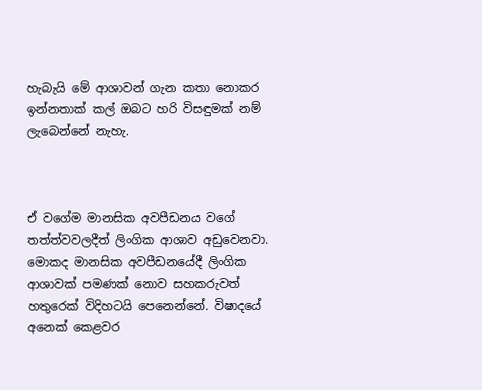හැබැයි මේ ආශාවන් ගැන කතා නොකර ඉන්නතාක් කල් ඔබට හරි විසඳුමක් නම් ලැබෙන්නේ නැහැ.



ඒ වගේම මානසික අවපීඩනය වගේ තත්ත්වවලදීත් ලිංගික ආශාව අඩුවෙනවා. මොකද මානසික අවපීඩනයේදී ලිංගික ආශාවක් පමණක් නොව සහකරුවත් හතුරෙක් විදිහටයි පෙනෙන්නේ. විෂාදයේ අනෙක් කෙළවර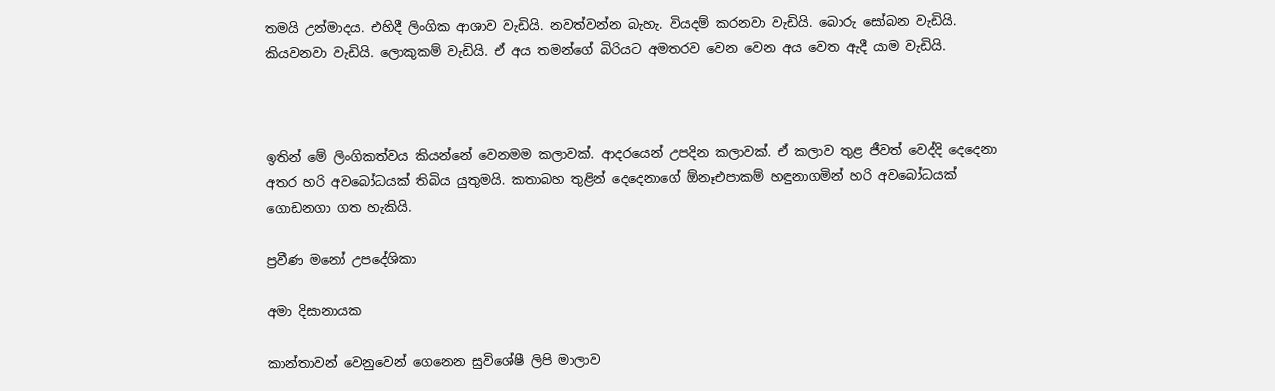තමයි උන්මාදය. එහිදී ලිංගික ආශාව වැඩියි. නවත්වන්න බැහැ. වියදම් කරනවා වැඩියි. බොරු සෝබන වැඩියි. කියවනවා වැඩියි. ලොකුකම් වැඩියි. ඒ අය තමන්ගේ බිරියට අමතරව වෙන වෙන අය වෙත ඇදී යාම වැඩියි.



ඉතින් මේ ලිංගිකත්වය කියන්නේ වෙනමම කලාවක්. ආදරයෙන් උපදින කලාවක්. ඒ කලාව තුළ ජීවත් වෙද්දි දෙදෙනා අතර හරි අවබෝධයක් තිබිය යුතුමයි. කතාබහ තුළින් දෙදෙනාගේ ඕනෑඑපාකම් හඳුනාගමින් හරි අවබෝධයක් ගොඩනගා ගත හැකියි.

ප්‍රවීණ මනෝ උපදේශිකා

අමා දිසානායක

කාන්තාවන් වෙනුවෙන් ගෙනෙන සුවිශේෂී ලිපි මාලාව